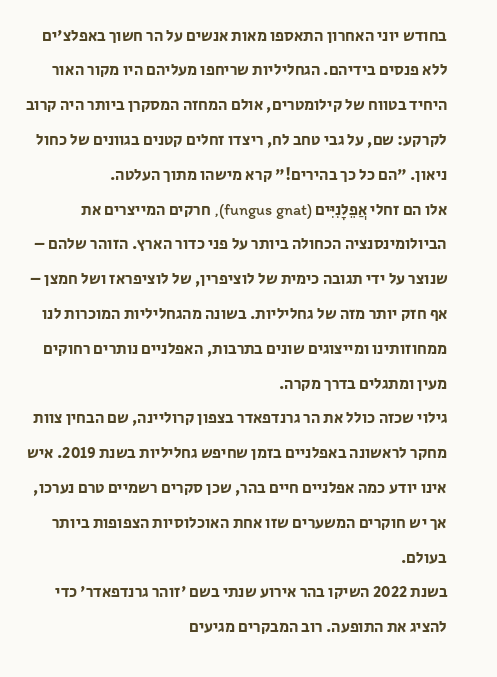בחודש יוני האחרון התאספו מאות אנשים על הר חשוך באפלצ'ים ללא פנסים בידיהם. הגחליליות שריחפו מעליהם היו מקור האור היחיד בטווח של קילומטרים, אולם המחזה המסקרן ביותר היה קרוב לקרקע: שם, על גבי טחב לח, ריצדו זחלים קטנים בגוונים של כחול ניאון. "הם כל כך בהירים!" קרא מישהו מתוך העלטה.
אלו הם זחלי אֲפֵלָנִיִּים (fungus gnat), חרקים המייצרים את הביולומינסנציה הכחולה ביותר על פני כדור הארץ. הזוהר שלהם – שנוצר על ידי תגובה כימית של לוציפרין, של לוציפראז ושל חמצן – אף חזק יותר מזה של גחליליות. בשונה מהגחליליות המוכרות לנו ממחוזותינו ומייצוגים שונים בתרבות, האפלניים נותרים רחוקים מעין ומתגלים בדרך מקרה.
גילוי שכזה כולל את הר גרנדפאדר בצפון קרוליינה, שם הבחין צוות מחקר לראשונה באפלניים בזמן שחיפש גחליליות בשנת 2019. איש אינו יודע כמה אפלניים חיים בהר, שכן סקרים רשמיים טרם נערכו, אך יש חוקרים המשערים שזו אחת האוכלוסיות הצפופות ביותר בעולם.
בשנת 2022 השיקו בהר אירוע שנתי בשם 'זוהר גרנדפאדר' כדי להציג את התופעה. רוב המבקרים מגיעים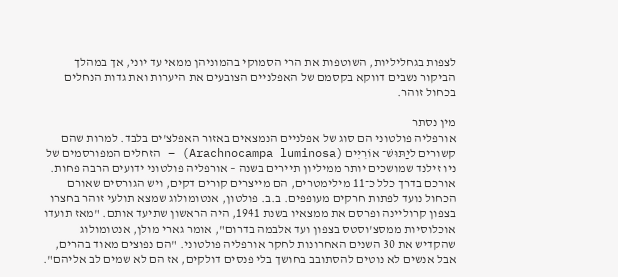לצפות בגחליליות, השוטפות את הרי הסמוקי בהמוניהן ממאי עד יוני, אך במהלך הביקור נשבים דווקא בקסמם של האפלניים הצובעים את היערות ואת גדות הנחלים בכחול זוהר.

מין נסתר
אורפליה פולטוני הם סוג של אפלניים הנמצאים באזור האפלצ'ים בלבד. למרות שהם קשורים ליַתּוּשׁ־ אוֹרִיִּים (Arachnocampa luminosa) – הזחלים המפורסמים של ניו זילנד שמושכים יותר ממיליון תיירים בשנה – אורפליה פולטוני ידועים הרבה פחות.
אורכם בדרך כלל כ־11 מילימטרים, הם מייצרים קורים דקים, ויש הגורסים שאורם הכחול נועד לפתות חרקים מעופפים. ב.ב. פולטון, אנטומולוג שמצא תולעי זוהר בחצרו בצפון קרוליינה ופרסם את ממצאיו בשנת 1941, היה הראשון שתיעד אותם. "מאז תועדו אוכלוסיות ממסצ'וסטס בצפון ועד אלבמה בדרום", אומר גארי מולן, אנטומולוג שהקדיש את 30 השנים האחרונות לחקר אורפליה פולטוני. "הם נפוצים מאוד בהרים, אבל אנשים לא נוטים להסתובב בחושך בלי פנסים דולקים, אז הם לא שמים לב אליהם".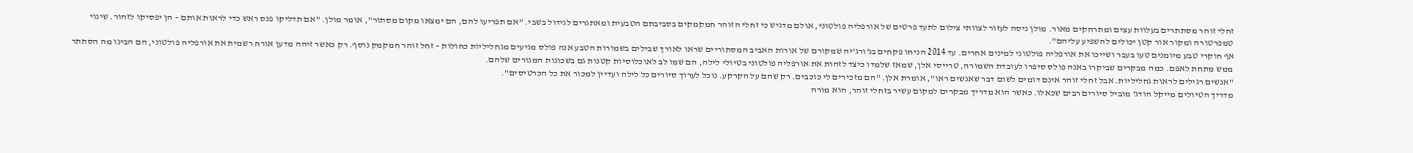זחלי זוהר מסתתרים בעלוות עצים ומתרחקים מאור. מולן ניסה לעזור לצוותי צילום לתעד פרטים של אורפליה פולטוני, אולם מדגיש כי זחלי הזוהר חמקמקים בסביבתם הטבעית ומאתגרים לגידול בשבי. "אם תפריעו להם, הם ימצאו מקום מסתור", אומר מולן. "אם תדליקו פנס ראש כדי לראות אותם – הן יפסיקו לזהור. שינוי טמפרטורה ומקור אור קטן יכולים להשפיע עליהם".
אף חוקרי טבע מיומנים טעו בעבר ושייכו את אורפליה פולטוני למינים אחרים. עד 2014 הניחו פקחים בג'ורג'יה שמקורם של אורות האביב המסתוריים שראו לאורך שבילים בשמורות הטבע אנה פולס מגיעים מגחליליות כחולות – זחל זוהר חמקמק נוסף. רק כאשר זיהה מדען אורח רשמית את אורפליה פולטוני, הם הבינו מה הסתתר ממש מתחת לאפם. כמה מבקרים שביקרו באנה פולס סיפרו לעובדת השמורה, טרייסי אלן, שמאז שלמדו כיצד לזהות את אורפליה פולטוני בטיולי לילה, הם שמו לב לאוכלוסיות קטנות גם בשכונות המגורים שלהם.
"אנשים רגילים לראות גחליליות. אבל זחלי זוהר אינם דומים לשום דבר שאנשים ראו", אומרת אלן. "הם מזכירים לי כוכבים. רק שהם על הקרקע. נוכל לערוך סיורים כל לילה ועדיין למכור את כל הכרטיסים".
מדריך הטיולים מייקל הודג' מוביל סיורים רבים שכאלו. כאשר הוא מדריך מבקרים למקום עשיר בזחלי זוהר, הוא מורה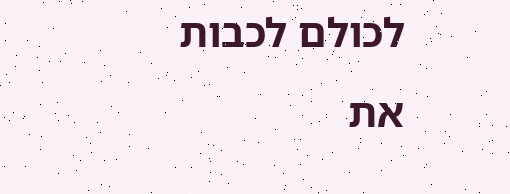לכולם לכבות את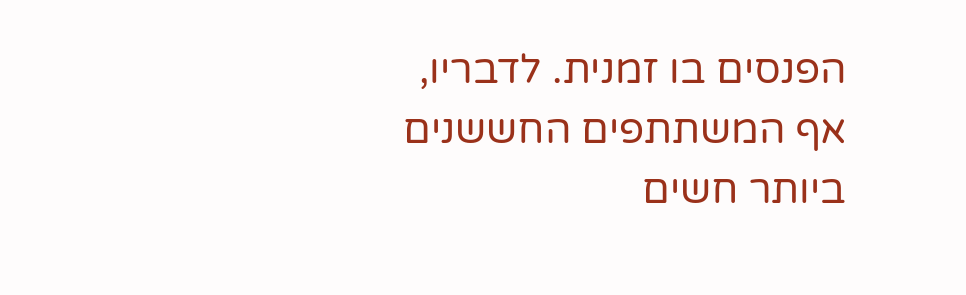הפנסים בו זמנית. לדבריו, אף המשתתפים החששנים ביותר חשים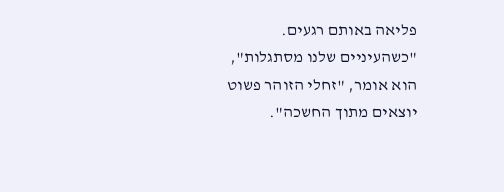פליאה באותם רגעים. "כשהעיניים שלנו מסתגלות", הוא אומר, "זחלי הזוהר פשוט יוצאים מתוך החשכה".